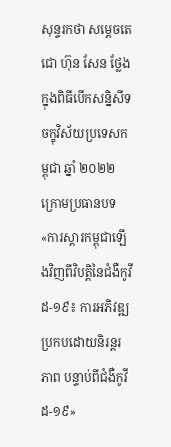សុន្ទរកថា សម្តេចតេជោ ហ៊ុន សែន ថ្លែងក្នុងពិធីបើកសន្និសីទចក្ខុវិស័យប្រទេសកម្ពុជា ឆ្នាំ ២០២២ ក្រោមប្រធានបទ «ការស្ដារកម្ពុជាឡើងវិញពីវិបត្តិនៃជំងឺកូវីដ-១៩៖ ការអភិវឌ្ឍប្រកបដោយនិរន្តរភាព បន្ទាប់ពីជំងឺកូវីដ-១៩»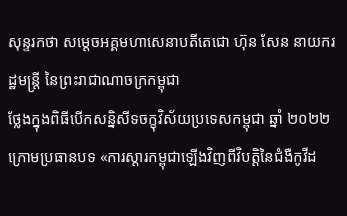សុន្ទរកថា សម្តេចអគ្គមហាសេនាបតីតេជោ ហ៊ុន សែន នាយករដ្ឋមន្ត្រី នៃព្រះរាជាណាចក្រកម្ពុជា
ថ្លែងក្នុងពិធីបើកសន្និសីទចក្ខុវិស័យប្រទេសកម្ពុជា ឆ្នាំ ២០២២ ក្រោមប្រធានបទ «ការស្ដារកម្ពុជាឡើងវិញពីវិបត្តិនៃជំងឺកូវីដ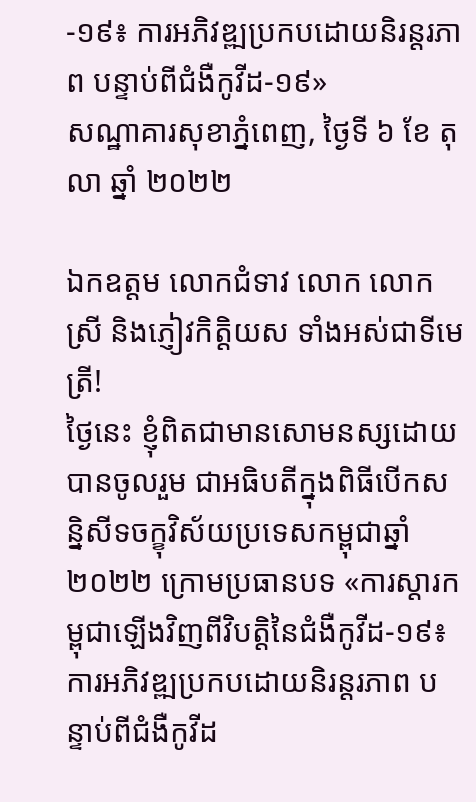-១៩៖ ការអភិវឌ្ឍប្រកបដោយនិរន្តរភាព បន្ទាប់ពីជំងឺកូវីដ-១៩»
សណ្ឋាគារសុខាភ្នំពេញ, ថ្ងៃទី ៦ ខែ តុលា ឆ្នាំ ២០២២

ឯកឧត្តម លោកជំទាវ លោក លោកស្រី និងភ្ញៀវកិត្តិយស ទាំងអស់ជាទីមេត្រី!
ថ្ងៃនេះ ខ្ញុំពិតជាមានសោមនស្សដោយបានចូលរួម ជាអធិបតីក្នុងពិធីបើកសន្និសីទចក្ខុវិស័យប្រទេសកម្ពុជាឆ្នាំ ២០២២ ក្រោមប្រធានបទ «ការស្តារកម្ពុជាឡើងវិញពីវិបត្តិនៃជំងឺកូវីដ-១៩៖ ការអភិវឌ្ឍប្រកបដោយនិរន្តរភាព បន្ទាប់ពីជំងឺកូវីដ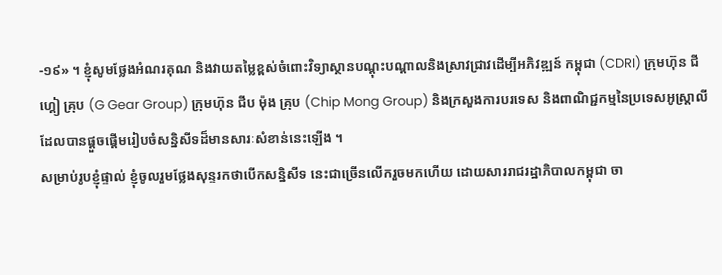-១៩» ។ ខ្ញុំសូមថ្លែងអំណរគុណ និងវាយតម្លៃខ្ពស់ចំពោះវិទ្យាស្ថានបណ្តុះបណ្តាលនិងស្រាវជ្រាវដើម្បីអភិវឌ្ឍន៍ កម្ពុជា (CDRI) ក្រុមហ៊ុន ជី ហ្គៀ គ្រុប (G Gear Group) ក្រុមហ៊ុន ជីប ម៉ុង គ្រុប (Chip Mong Group) និងក្រសួងការបរទេស និងពាណិជ្ជកម្មនៃប្រទេសអូស្ត្រាលី ដែលបានផ្តួចផ្តើមរៀបចំសន្និសីទដ៏មានសារៈសំខាន់នេះឡើង ។
សម្រាប់រូបខ្ញុំផ្ទាល់ ខ្ញុំចូលរួមថ្លែងសុន្ទរកថាបើកសន្និសីទ នេះជាច្រើនលើករួចមកហើយ ដោយសាររាជរដ្ឋាភិបាលកម្ពុជា ចា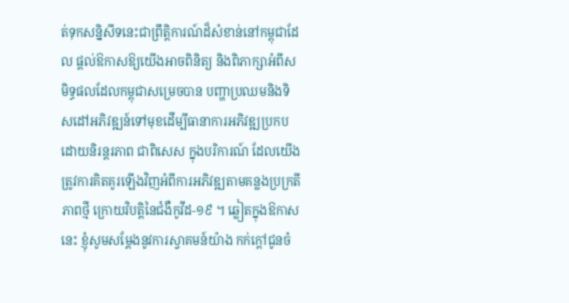ត់ទុកសន្និសីទនេះជាព្រឹត្តិការណ៍ដ៏សំខាន់នៅកម្ពុជាដែល ផ្តល់ឱកាសឱ្យយើងអាចពិនិត្យ និងពិភាក្សាអំពីសមិទ្ធផលដែលកម្ពុជាសម្រេចបាន បញ្ហាប្រឈមនិងទិសដៅអភិវឌ្ឍន៍ទៅមុខដើម្បីធានាការអភិវឌ្ឍប្រកបដោយនិរន្តរភាព ជាពិសេស ក្នុងបរិការណ៍ ដែលយើងត្រូវការគិតគូរឡើងវិញអំពីការអភិវឌ្ឍតាមគន្លងប្រក្រតីភាពថ្មី ក្រោយវិបត្តិនៃជំងឺកូវីដ-១៩ ។ ឆ្លៀតក្នុងឱកាសនេះ ខ្ញុំសូមសម្តែងនូវការស្វាគមន៍យ៉ាង កក់ក្តៅជូនចំ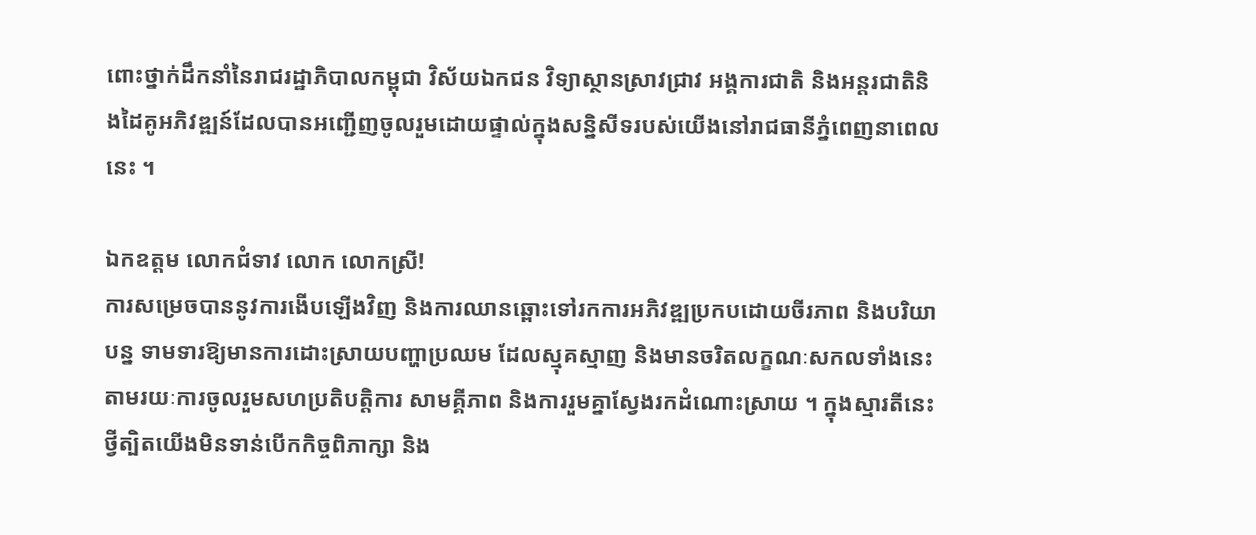ពោះថ្នាក់ដឹកនាំនៃរាជរដ្ឋាភិបាលកម្ពុជា វិស័យឯកជន វិទ្យាស្ថានស្រាវជ្រាវ អង្គការជាតិ និងអន្តរជាតិនិងដៃគូអភិវឌ្ឍន៍ដែលបានអញ្ជើញចូលរួមដោយផ្ទាល់ក្នុងសន្និសីទរបស់យើងនៅរាជធានីភ្នំពេញនាពេលនេះ ។

ឯកឧត្តម លោកជំទាវ លោក លោកស្រី!
ការសម្រេចបាននូវការងើបឡើងវិញ និងការឈានឆ្ពោះទៅរកការអភិវឌ្ឍប្រកបដោយចីរភាព និងបរិយាបន្ន ទាមទារឱ្យមានការដោះស្រាយបញ្ហាប្រឈម ដែលស្មុគស្មាញ និងមានចរិតលក្ខណៈសកលទាំងនេះ តាមរយៈការចូលរួមសហប្រតិបត្តិការ សាមគ្គីភាព និងការរួមគ្នាស្វែងរកដំណោះស្រាយ ។ ក្នុងស្មារតីនេះ ថ្វីត្បិតយើងមិនទាន់បើកកិច្ចពិភាក្សា និង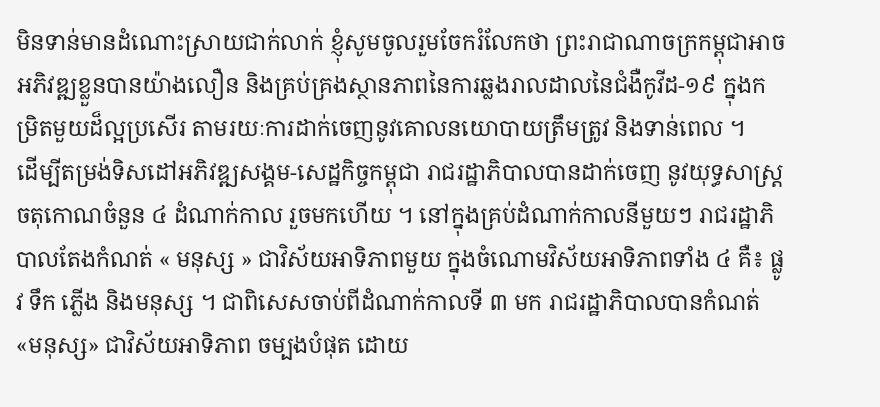មិនទាន់មានដំណោះស្រាយជាក់លាក់ ខ្ញុំសូមចូលរួមចែករំលែកថា ព្រះរាជាណាចក្រកម្ពុជាអាចអភិវឌ្ឍខ្លួនបានយ៉ាងលឿន និងគ្រប់គ្រងស្ថានភាពនៃការឆ្លងរាលដាលនៃជំងឺកូវីដ-១៩ ក្នុងកម្រិតមួយដ៏ល្អប្រសើរ តាមរយៈការដាក់ចេញនូវគោលនយោបាយត្រឹមត្រូវ និងទាន់ពេល ។
ដើម្បីតម្រង់ទិសដៅអភិវឌ្ឍសង្គម-សេដ្ឋកិច្ចកម្ពុជា រាជរដ្ឋាភិបាលបានដាក់ចេញ នូវយុទ្ធសាស្ត្រចតុកោណចំនួន ៤ ដំណាក់កាល រួចមកហើយ ។ នៅក្នុងគ្រប់ដំណាក់កាលនីមួយៗ រាជរដ្ឋាភិបាលតែងកំណត់ « មនុស្ស » ជាវិស័យអាទិភាពមួយ ក្នុងចំណោមវិស័យអាទិភាពទាំង ៤ គឺ៖ ផ្លូវ ទឹក ភ្លើង និងមនុស្ស ។ ជាពិសេសចាប់ពីដំណាក់កាលទី ៣ មក រាជរដ្ឋាភិបាលបានកំណត់ «មនុស្ស» ជាវិស័យអាទិភាព ចម្បងបំផុត ដោយ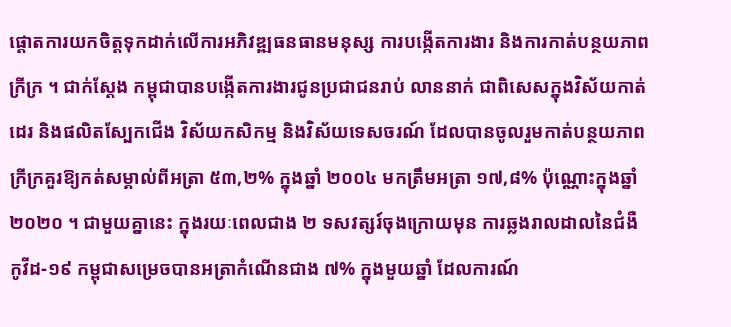ផ្តោតការយកចិត្តទុកដាក់លើការអភិវឌ្ឍធនធានមនុស្ស ការបង្កើតការងារ និងការកាត់បន្ថយភាព ក្រីក្រ ។ ជាក់ស្តែង កម្ពុជាបានបង្កើតការងារជូនប្រជាជនរាប់ លាននាក់ ជាពិសេសក្នុងវិស័យកាត់ដេរ និងផលិតស្បែកជើង វិស័យកសិកម្ម និងវិស័យទេសចរណ៍ ដែលបានចូលរួមកាត់បន្ថយភាពក្រីក្រគួរឱ្យកត់សម្គាល់ពីអត្រា ៥៣,២% ក្នុងឆ្នាំ ២០០៤ មកត្រឹមអត្រា ១៧,៨% ប៉ុណ្ណោះក្នុងឆ្នាំ ២០២០ ។ ជាមួយគ្នានេះ ក្នុងរយៈពេលជាង ២ ទសវត្សរ៍ចុងក្រោយមុន ការឆ្លងរាលដាលនៃជំងឺកូវីដ-១៩ កម្ពុជាសម្រេចបានអត្រាកំណើនជាង ៧% ក្នុងមួយឆ្នាំ ដែលការណ៍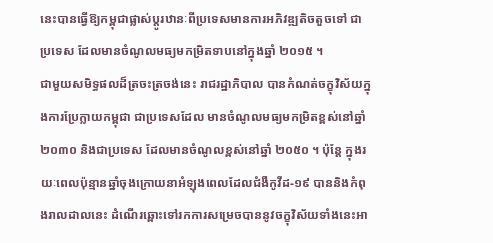នេះបានធ្វើឱ្យកម្ពុជាផ្លាស់ប្តូរឋានៈពីប្រទេសមានការអភិវឌ្ឍតិចតួចទៅ ជាប្រទេស ដែលមានចំណូលមធ្យមកម្រិតទាបនៅក្នុងឆ្នាំ ២០១៥ ។
ជាមួយសមិទ្ធផលដ៏ត្រចះត្រចង់នេះ រាជរដ្ឋាភិបាល បានកំណត់ចក្ខុវិស័យក្នុងការប្រែក្លាយកម្ពុជា ជាប្រទេសដែល មានចំណូលមធ្យមកម្រិតខ្ពស់នៅឆ្នាំ ២០៣០ និងជាប្រទេស ដែលមានចំណូលខ្ពស់នៅឆ្នាំ ២០៥០ ។ ប៉ុន្តែ ក្នុងរយៈពេលប៉ុន្មានឆ្នាំចុងក្រោយនាអំឡុងពេលដែលជំងឺកូវីដ-១៩ បាននិងកំពុងរាលដាលនេះ ដំណើរឆ្ពោះទៅរកការសម្រេចបាននូវចក្ខុវិស័យទាំងនេះអា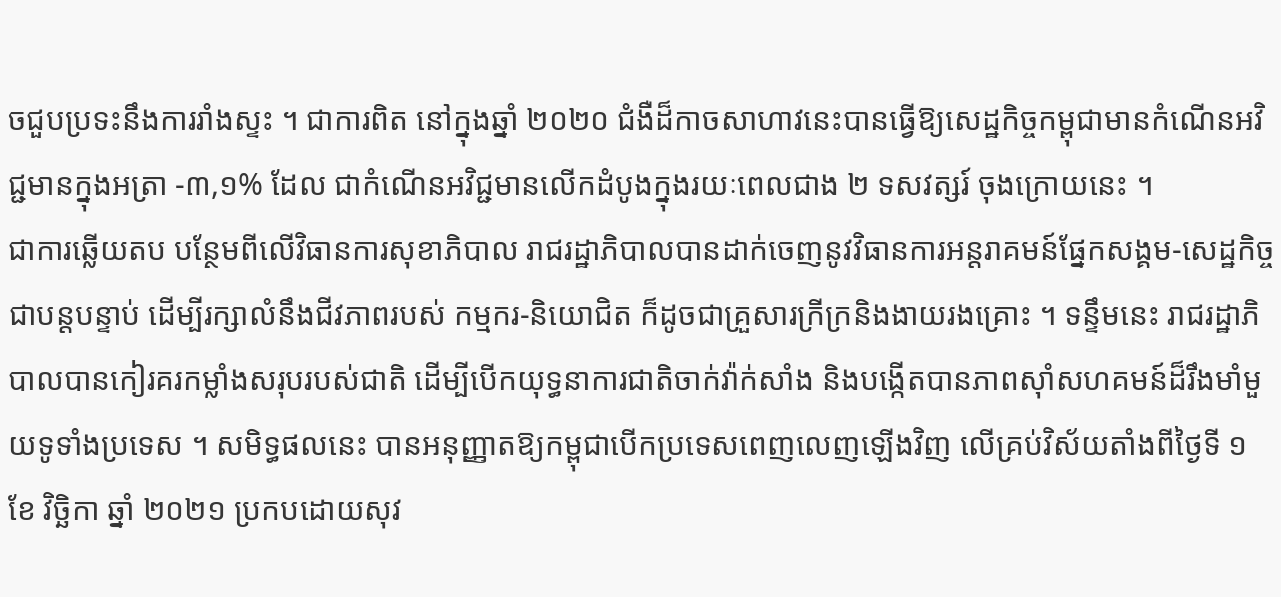ចជួបប្រទះនឹងការរាំងស្ទះ ។ ជាការពិត នៅក្នុងឆ្នាំ ២០២០ ជំងឺដ៏កាចសាហាវនេះបានធ្វើឱ្យសេដ្ឋកិច្ចកម្ពុជាមានកំណើនអវិជ្ជមានក្នុងអត្រា -៣,១% ដែល ជាកំណើនអវិជ្ជមានលើកដំបូងក្នុងរយៈពេលជាង ២ ទសវត្សរ៍ ចុងក្រោយនេះ ។
ជាការឆ្លើយតប បន្ថែមពីលើវិធានការសុខាភិបាល រាជរដ្ឋាភិបាលបានដាក់ចេញនូវវិធានការអន្តរាគមន៍ផ្នែកសង្គម-សេដ្ឋកិច្ចជាបន្តបន្ទាប់ ដើម្បីរក្សាលំនឹងជីវភាពរបស់ កម្មករ-និយោជិត ក៏ដូចជាគ្រួសារក្រីក្រនិងងាយរងគ្រោះ ។ ទន្ទឹមនេះ រាជរដ្ឋាភិបាលបានកៀរគរកម្លាំងសរុបរបស់ជាតិ ដើម្បីបើកយុទ្ធនាការជាតិចាក់វ៉ាក់សាំង និងបង្កើតបានភាពស៊ាំសហគមន៍ដ៏រឹងមាំមួយទូទាំងប្រទេស ។ សមិទ្ធផលនេះ បានអនុញ្ញាតឱ្យកម្ពុជាបើកប្រទេសពេញលេញឡើងវិញ លើគ្រប់វិស័យតាំងពីថ្ងៃទី ១ ខែ វិច្ឆិកា ឆ្នាំ ២០២១ ប្រកបដោយសុវ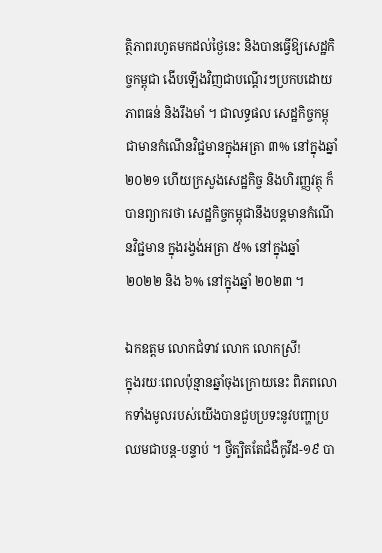ត្ថិភាពរហូតមកដល់ថ្ងៃនេះ និងបានធ្វើឱ្យសេដ្ឋកិច្ចកម្ពុជា ងើបឡើងវិញជាបណ្តើរៗប្រកបដោយភាពធន់ និងរឹងមាំ ។ ជាលទ្ធផល សេដ្ឋកិច្ចកម្ពុជាមានកំណើនវិជ្ជមានក្នុងអត្រា ៣% នៅក្នុងឆ្នាំ ២០២១ ហើយក្រសួងសេដ្ឋកិច្ច និងហិរញ្ញវត្ថុ ក៏បានព្យាករថា សេដ្ឋកិច្ចកម្ពុជានឹងបន្តមានកំណើនវិជ្ជមាន ក្នុងរង្វង់អត្រា ៥% នៅក្នុងឆ្នាំ ២០២២ និង ៦% នៅក្នុងឆ្នាំ ២០២៣ ។

ឯកឧត្តម លោកជំទាវ លោក លោកស្រី!
ក្នុងរយៈពេលប៉ុន្មានឆ្នាំចុងក្រោយនេះ ពិភពលោកទាំងមូលរបស់យើងបានជួបប្រទះនូវបញ្ហាប្រឈមជាបន្ត-បន្ទាប់ ។ ថ្វីត្បិតតែជំងឺកូវីដ-១៩ បា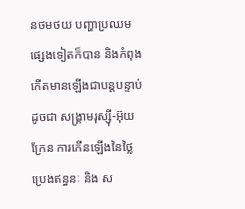នថមថយ បញ្ហាប្រឈមផ្សេងទៀតក៏បាន និងកំពុងកើតមានឡើងជាបន្តបន្ទាប់ ដូចជា សង្គ្រាមរុស្ស៊ី-អ៊ុយក្រែន ការកើនឡើងនៃថ្លៃប្រេងឥន្ធនៈ និង ស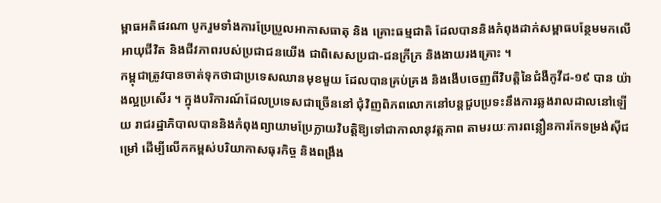ម្ពាធអតិផរណា បូករួមទាំងការប្រែប្រួលអាកាសធាតុ និង គ្រោះធម្មជាតិ ដែលបាននិងកំពុងដាក់សម្ពាធបន្ថែមមកលើអាយុជីវិត និងជីវភាពរបស់ប្រជាជនយើង ជាពិសេសប្រជា-ជនក្រីក្រ និងងាយរងគ្រោះ ។
កម្ពុជាត្រូវបានចាត់ទុកថាជាប្រទេសឈានមុខមួយ ដែលបានគ្រប់គ្រង និងងើបចេញពីវិបត្តិនៃជំងឺកូវីដ-១៩ បាន យ៉ាងល្អប្រសើរ ។ ក្នុងបរិការណ៍ដែលប្រទេសជាច្រើននៅ ជុំវិញពិភពលោកនៅបន្តជួបប្រទះនឹងការឆ្លងរាលដាលនៅឡើយ រាជរដ្ឋាភិបាលបាននិងកំពុងព្យាយាមប្រែក្លាយវិបត្តិឱ្យទៅជាកាលានុវត្តភាព តាមរយៈការពន្លឿនការកែទម្រង់ស៊ីជម្រៅ ដើម្បីលើកកម្ពស់បរិយាកាសធុរកិច្ច និងពង្រឹង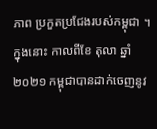ភាព ប្រកួតប្រជែងរបស់កម្ពុជា ។ ក្នុងនោះ កាលពីខែ តុលា ឆ្នាំ ២០២១ កម្ពុជាបានដាក់ចេញនូវ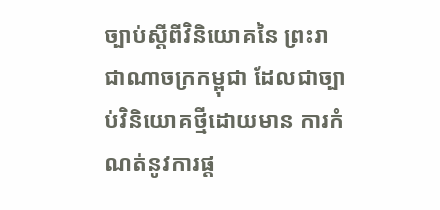ច្បាប់ស្តីពីវិនិយោគនៃ ព្រះរាជាណាចក្រកម្ពុជា ដែលជាច្បាប់វិនិយោគថ្មីដោយមាន ការកំណត់នូវការផ្ត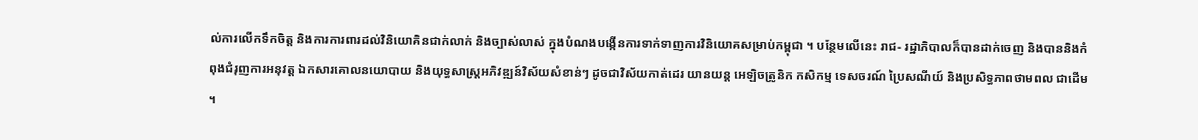ល់ការលើកទឹកចិត្ត និងការការពារដល់វិនិយោគិនជាក់លាក់ និងច្បាស់លាស់ ក្នុងបំណងបង្កើនការទាក់ទាញការវិនិយោគសម្រាប់កម្ពុជា ។ បន្ថែមលើនេះ រាជ- រដ្ឋាភិបាលក៏បានដាក់ចេញ និងបាននិងកំពុងជំរុញការអនុវត្ត ឯកសារគោលនយោបាយ និងយុទ្ធសាស្ត្រអភិវឌ្ឍន៍វិស័យសំខាន់ៗ ដូចជាវិស័យកាត់ដេរ យានយន្ត អេឡិចត្រូនិក កសិកម្ម ទេសចរណ៍ ប្រៃសណីយ៍ និងប្រសិទ្ធភាពថាមពល ជាដើម ។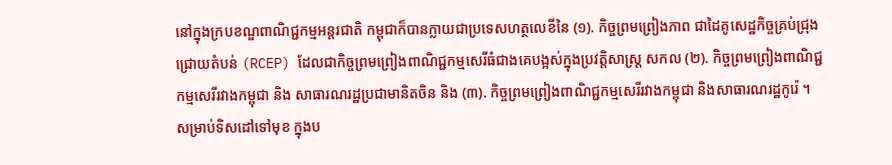នៅក្នុងក្របខណ្ឌពាណិជ្ជកម្មអន្តរជាតិ កម្ពុជាក៏បានក្លាយជាប្រទេសហត្ថលេខីនៃ (១). កិច្ចព្រមព្រៀងភាព ជាដៃគូសេដ្ឋកិច្ចគ្រប់ជ្រុងជ្រោយតំបន់ (RCEP) ដែលជាកិច្ចព្រមព្រៀងពាណិជ្ជកម្មសេរីធំជាងគេបង្អស់ក្នុងប្រវត្តិសាស្ត្រ សកល (២). កិច្ចព្រមព្រៀងពាណិជ្ជកម្មសេរីរវាងកម្ពុជា និង សាធារណរដ្ឋប្រជាមានិតចិន និង (៣). កិច្ចព្រមព្រៀងពាណិជ្ជកម្មសេរីរវាងកម្ពុជា និងសាធារណរដ្ឋកូរ៉េ ។
សម្រាប់ទិសដៅទៅមុខ ក្នុងប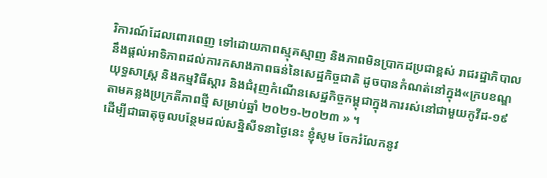រិការណ៍ដែលពោរពេញ ទៅដោយភាពស្មុគស្មាញ និងភាពមិនប្រាកដប្រជាខ្ពស់ រាជរដ្ឋាភិបាលនឹងផ្តល់អាទិភាពដល់ការកសាងភាពធន់នៃសេដ្ឋកិច្ចជាតិ ដូចបានកំណត់នៅក្នុង«ក្របខណ្ឌយុទ្ធសាស្រ្ត និងកម្មវិធីស្ដារ និងជំរុញកំណើនសេដ្ឋកិច្ចកម្ពុជាក្នុងការរស់នៅជាមួយកូវីដ-១៩ តាមគន្លងប្រក្រតីភាពថ្មី សម្រាប់ឆ្នាំ ២០២១-២០២៣ » ។
ដើម្បីជាធាតុចូលបន្ថែមដល់សន្និសីទនាថ្ងៃនេះ ខ្ញុំសូម ចែករំលែកនូវ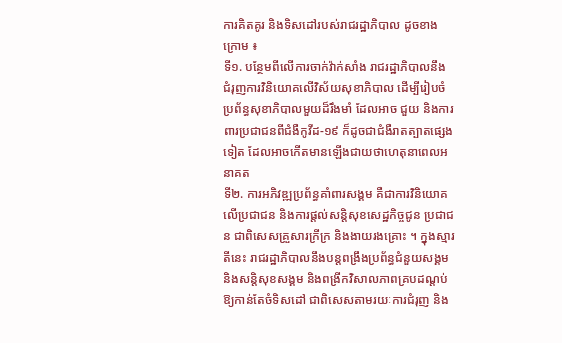ការគិតគូរ និងទិសដៅរបស់រាជរដ្ឋាភិបាល ដូចខាងក្រោម ៖
ទី១. បន្ថែមពីលើការចាក់វ៉ាក់សាំង រាជរដ្ឋាភិបាលនឹង ជំរុញការវិនិយោគលើវិស័យសុខាភិបាល ដើម្បីរៀបចំប្រព័ន្ធសុខាភិបាលមួយដ៏រឹងមាំ ដែលអាច ជួយ និងការពារប្រជាជនពីជំងឺកូវីដ-១៩ ក៏ដូចជាជំងឺរាតត្បាតផ្សេងទៀត ដែលអាចកើតមានឡើងជាយថាហេតុនាពេលអនាគត
ទី២. ការអភិវឌ្ឍប្រព័ន្ធគាំពារសង្គម គឺជាការវិនិយោគ លើប្រជាជន និងការផ្តល់សន្តិសុខសេដ្ឋកិច្ចជូន ប្រជាជន ជាពិសេសគ្រួសារក្រីក្រ និងងាយរងគ្រោះ ។ ក្នុងស្មារតីនេះ រាជរដ្ឋាភិបាលនឹងបន្តពង្រឹងប្រព័ន្ធជំនួយសង្គម និងសន្តិសុខសង្គម និងពង្រីកវិសាលភាពគ្របដណ្តប់ឱ្យកាន់តែចំទិសដៅ ជាពិសេសតាមរយៈការជំរុញ និង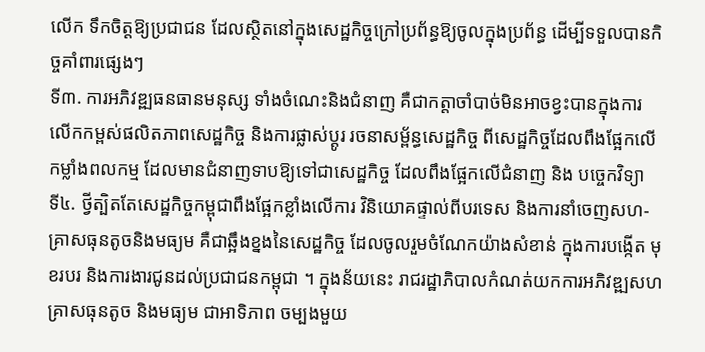លើក ទឹកចិត្តឱ្យប្រជាជន ដែលស្ថិតនៅក្នុងសេដ្ឋកិច្ចក្រៅប្រព័ន្ធឱ្យចូលក្នុងប្រព័ន្ធ ដើម្បីទទួលបានកិច្ចគាំពារផ្សេងៗ
ទី៣. ការអភិវឌ្ឍធនធានមនុស្ស ទាំងចំណេះនិងជំនាញ គឺជាកត្តាចាំបាច់មិនអាចខ្វះបានក្នុងការ លើកកម្ពស់ផលិតភាពសេដ្ឋកិច្ច និងការផ្លាស់ប្តូរ រចនាសម្ព័ន្ធសេដ្ឋកិច្ច ពីសេដ្ឋកិច្ចដែលពឹងផ្អែកលើកម្លាំងពលកម្ម ដែលមានជំនាញទាបឱ្យទៅជាសេដ្ឋកិច្ច ដែលពឹងផ្អែកលើជំនាញ និង បច្ចេកវិទ្យា
ទី៤. ថ្វីត្បិតតែសេដ្ឋកិច្ចកម្ពុជាពឹងផ្អែកខ្លាំងលើការ វិនិយោគផ្ទាល់ពីបរទេស និងការនាំចេញសហ- គ្រាសធុនតូចនិងមធ្យម គឺជាឆ្អឹងខ្នងនៃសេដ្ឋកិច្ច ដែលចូលរួមចំណែកយ៉ាងសំខាន់ ក្នុងការបង្កើត មុខរបរ និងការងារជូនដល់ប្រជាជនកម្ពុជា ។ ក្នុងន័យនេះ រាជរដ្ឋាភិបាលកំណត់យកការអភិវឌ្ឍសហគ្រាសធុនតូច និងមធ្យម ជាអាទិភាព ចម្បងមួយ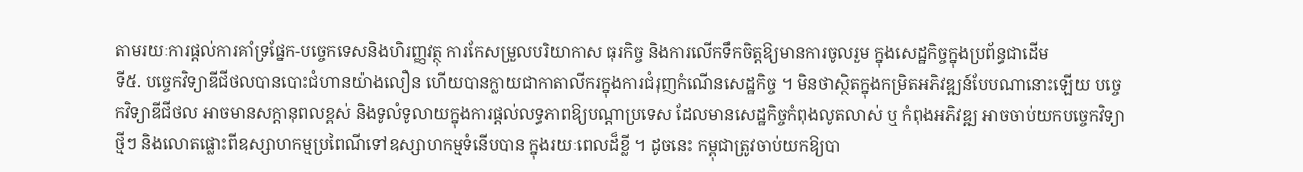តាមរយៈការផ្តល់ការគាំទ្រផ្នែក-បច្ចេកទេសនិងហិរញ្ញវត្ថុ ការកែសម្រួលបរិយាកាស ធុរកិច្ច និងការលើកទឹកចិត្តឱ្យមានការចូលរួម ក្នុងសេដ្ឋកិច្ចក្នុងប្រព័ន្ធជាដើម
ទី៥. បច្ចេកវិទ្យាឌីជីថលបានបោះជំហានយ៉ាងលឿន ហើយបានក្លាយជាកាតាលីករក្នុងការជំរុញកំណើនសេដ្ឋកិច្ច ។ មិនថាស្ថិតក្នុងកម្រិតអភិវឌ្ឍន៍បែបណានោះឡើយ បច្ចេកវិទ្យាឌីជីថល អាចមានសក្តានុពលខ្ពស់ និងទូលំទូលាយក្នុងការផ្តល់លទ្ធភាពឱ្យបណ្តាប្រទេស ដែលមានសេដ្ឋកិច្ចកំពុងលូតលាស់ ឬ កំពុងអភិវឌ្ឍ អាចចាប់យកបច្ចេកវិទ្យាថ្មីៗ និងលោតផ្លោះពីឧស្សាហកម្មប្រពៃណីទៅឧស្សាហកម្មទំនើបបាន ក្នុងរយៈពេលដ៏ខ្លី ។ ដូចនេះ កម្ពុជាត្រូវចាប់យកឱ្យបា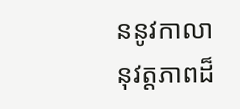ននូវកាលានុវត្តភាពដ៏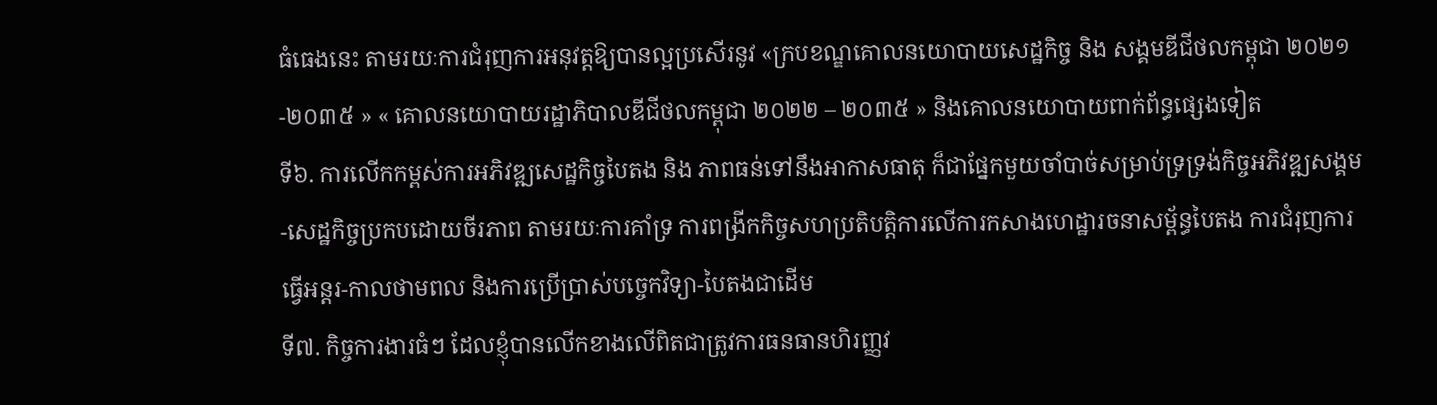ធំធេងនេះ តាមរយៈការជំរុញការអនុវត្តឱ្យបានល្អប្រសើរនូវ «ក្របខណ្ឌគោលនយោបាយសេដ្ឋកិច្ច និង សង្គមឌីជីថលកម្ពុជា ២០២១-២០៣៥ » « គោលនយោបាយរដ្ឋាភិបាលឌីជីថលកម្ពុជា ២០២២ – ២០៣៥ » និងគោលនយោបាយពាក់ព័ន្ធផ្សេងទៀត
ទី៦. ការលើកកម្ពស់ការអភិវឌ្ឍសេដ្ឋកិច្ចបៃតង និង ភាពធន់ទៅនឹងអាកាសធាតុ ក៏ជាផ្នែកមួយចាំបាច់សម្រាប់ទ្រទ្រង់កិច្ចអភិវឌ្ឍសង្គម-សេដ្ឋកិច្ចប្រកបដោយចីរភាព តាមរយៈការគាំទ្រ ការពង្រីកកិច្ចសហប្រតិបត្តិការលើការកសាងហេដ្ឋារចនាសម្ព័ន្ធបៃតង ការជំរុញការធ្វើអន្តរ-កាលថាមពល និងការប្រើប្រាស់បច្ចេកវិទ្យា-បៃតងជាដើម
ទី៧. កិច្ចការងារធំៗ ដែលខ្ញុំបានលើកខាងលើពិតជាត្រូវការធនធានហិរញ្ញវ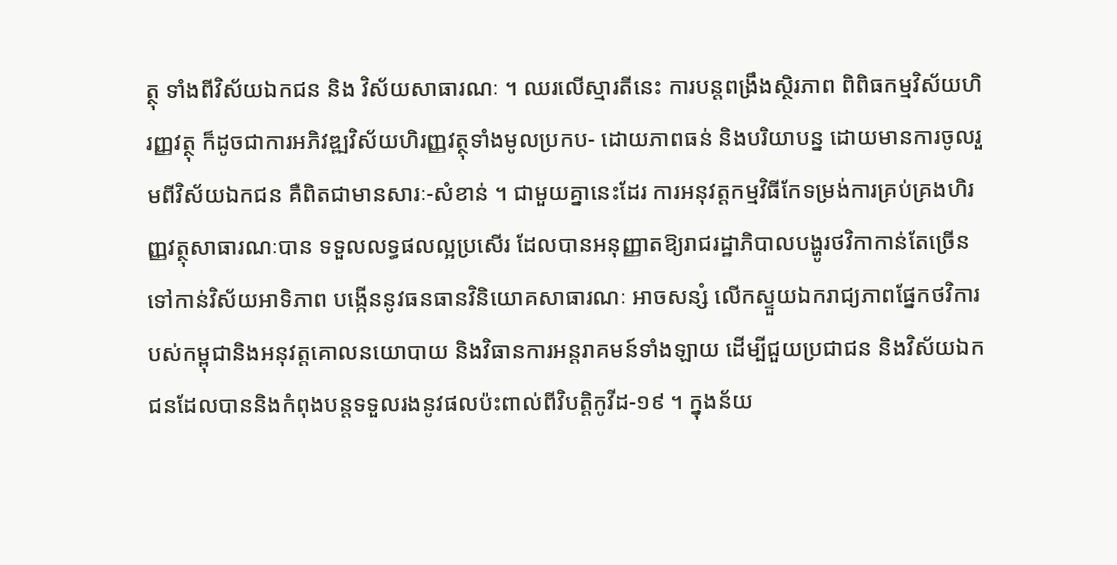ត្ថុ ទាំងពីវិស័យឯកជន និង វិស័យសាធារណៈ ។ ឈរលើស្មារតីនេះ ការបន្តពង្រឹងស្ថិរភាព ពិពិធកម្មវិស័យហិរញ្ញវត្ថុ ក៏ដូចជាការអភិវឌ្ឍវិស័យហិរញ្ញវត្ថុទាំងមូលប្រកប- ដោយភាពធន់ និងបរិយាបន្ន ដោយមានការចូលរួមពីវិស័យឯកជន គឺពិតជាមានសារៈ-សំខាន់ ។ ជាមួយគ្នានេះដែរ ការអនុវត្តកម្មវិធីកែទម្រង់ការគ្រប់គ្រងហិរញ្ញវត្ថុសាធារណៈបាន ទទួលលទ្ធផលល្អប្រសើរ ដែលបានអនុញ្ញាតឱ្យរាជរដ្ឋាភិបាលបង្ហូរថវិកាកាន់តែច្រើនទៅកាន់វិស័យអាទិភាព បង្កើននូវធនធានវិនិយោគសាធារណៈ អាចសន្សំ លើកស្ទួយឯករាជ្យភាពផ្នែកថវិការបស់កម្ពុជានិងអនុវត្តគោលនយោបាយ និងវិធានការអន្តរាគមន៍ទាំងឡាយ ដើម្បីជួយប្រជាជន និងវិស័យឯកជនដែលបាននិងកំពុងបន្តទទួលរងនូវផលប៉ះពាល់ពីវិបត្តិកូវីដ-១៩ ។ ក្នុងន័យ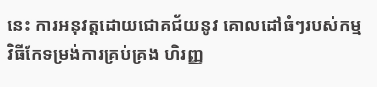នេះ ការអនុវត្តដោយជោគជ័យនូវ គោលដៅធំៗរបស់កម្មវិធីកែទម្រង់ការគ្រប់គ្រង ហិរញ្ញ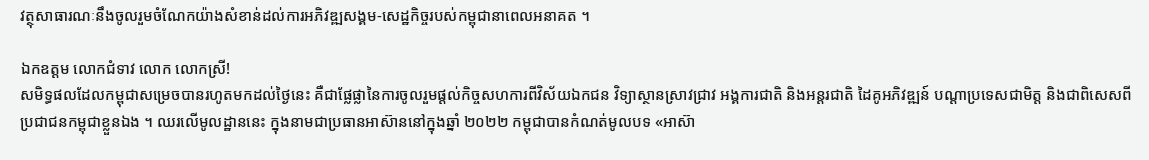វត្ថុសាធារណៈនឹងចូលរួមចំណែកយ៉ាងសំខាន់ដល់ការអភិវឌ្ឍសង្គម-សេដ្ឋកិច្ចរបស់កម្ពុជានាពេលអនាគត ។

ឯកឧត្តម លោកជំទាវ លោក លោកស្រី!
សមិទ្ធផលដែលកម្ពុជាសម្រេចបានរហូតមកដល់ថ្ងៃនេះ គឺជាផ្លែផ្លានៃការចូលរួមផ្តល់កិច្ចសហការពីវិស័យឯកជន វិទ្យាស្ថានស្រាវជ្រាវ អង្គការជាតិ និងអន្តរជាតិ ដៃគូអភិវឌ្ឍន៍ បណ្តាប្រទេសជាមិត្ត និងជាពិសេសពីប្រជាជនកម្ពុជាខ្លួនឯង ។ ឈរលើមូលដ្ឋាននេះ ក្នុងនាមជាប្រធានអាស៊ាននៅក្នុងឆ្នាំ ២០២២ កម្ពុជាបានកំណត់មូលបទ «អាស៊ា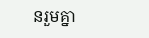នរួមគ្នា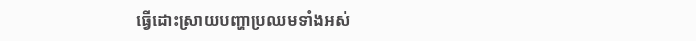ធ្វើដោះស្រាយបញ្ហាប្រឈមទាំងអស់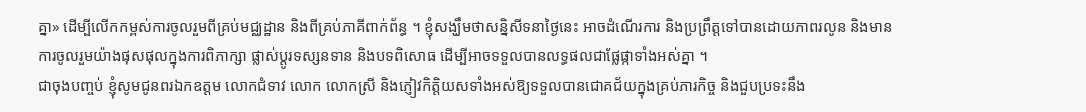គ្នា» ដើម្បីលើកកម្ពស់ការចូលរួមពីគ្រប់មជ្ឈដ្ឋាន និងពីគ្រប់ភាគីពាក់ព័ន្ធ ។ ខ្ញុំសង្ឃឹមថាសន្និសីទនាថ្ងៃនេះ អាចដំណើរការ និងប្រព្រឹត្តទៅបានដោយភាពរលូន និងមានការចូលរួមយ៉ាងផុសផុលក្នុងការពិភាក្សា ផ្លាស់ប្តូរទស្សនទាន និងបទពិសោធ ដើម្បីអាចទទួលបានលទ្ធផលជាផ្លែផ្កាទាំងអស់គ្នា ។
ជាចុងបញ្ចប់ ខ្ញុំសូមជូនពរឯកឧត្តម លោកជំទាវ លោក លោកស្រី និងភ្ញៀវកិត្តិយសទាំងអស់ឱ្យទទួលបានជោគជ័យក្នុងគ្រប់ភារកិច្ច និងជួបប្រទះនឹង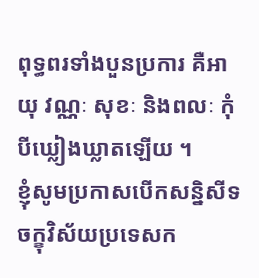ពុទ្ធពរទាំងបួនប្រការ គឺអាយុ វណ្ណៈ សុខៈ និងពលៈ កុំបីឃ្លៀងឃ្លាតឡើយ ។
ខ្ញុំសូមប្រកាសបើកសន្និសីទចក្ខុវិស័យប្រទេសក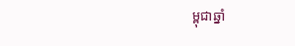ម្ពុជាឆ្នាំ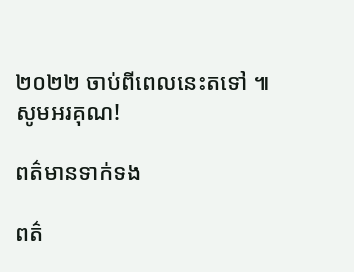២០២២ ចាប់ពីពេលនេះតទៅ ៕
សូមអរគុណ!

ពត៌មានទាក់ទង

ពត៌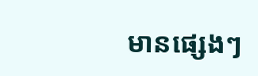មានផ្សេងៗ